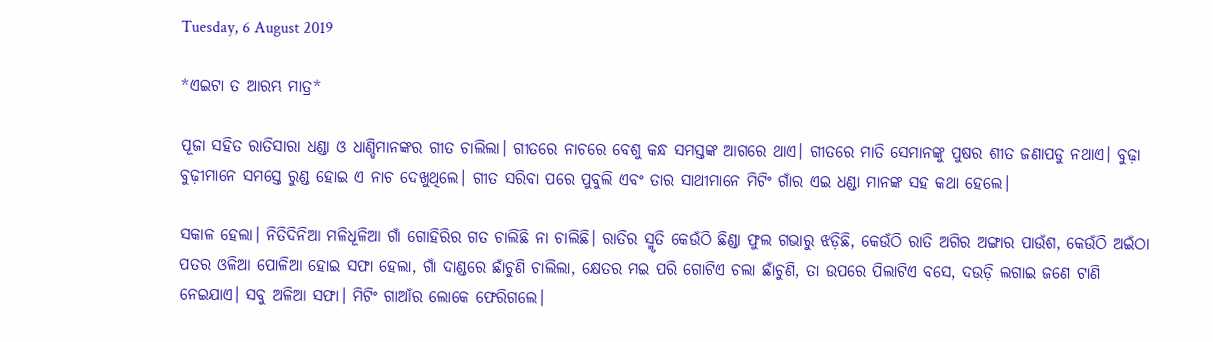Tuesday, 6 August 2019

*ଏଇଟା ତ ଆରମ୍ଭ ମାତ୍ର*

ପୂଜା ସହିତ ରାତିସାରା ଧଣ୍ଡା ଓ ଧାଣ୍ଡିମାନଙ୍କର ଗୀତ ଚାଲିଲା। ଗୀତରେ ନାଚରେ ବେଶୁ କନ୍ଧ ସମସ୍ତଙ୍କ ଆଗରେ ଥାଏ। ଗୀତରେ ମାତି ସେମାନଙ୍କୁ ପୁଷର ଶୀତ ଜଣାପଡୁ ନଥାଏ। ବୁଢ଼ା ବୁଢ଼ୀମାନେ ସମସ୍ତେ ରୁଣ୍ଡ ହୋଇ ଏ ନାଚ ଦେଖୁଥିଲେ। ଗୀତ ସରିବା ପରେ ପୁବୁଲି ଏବଂ ତାର ସାଥୀମାନେ ମିଟିଂ ଗାଁର ଏଇ ଧଣ୍ଡା ମାନଙ୍କ ସହ କଥା ହେଲେ।

ସକାଳ ହେଲା। ନିତିଦିନିଆ ମଳିଧୂଳିଆ ଗାଁ ଗୋହିରିର ଗତ ଚାଲିଛି ନା ଚାଲିଛି। ରାତିର ସ୍ମୃତି କେଉଁଠି ଛିଣ୍ଡା ଫୁଲ ଗଭାରୁ ଝଡ଼ିଛି, କେଉଁଠି ରାତି ଅଗିର ଅଙ୍ଗାର ପାଉଁଶ, କେଉଁଠି ଅଇଁଠା ପତର ଓଳିଆ ପୋଳିଆ ହୋଇ ସଫା ହେଲା, ଗାଁ ଦାଣ୍ଡରେ ଛାଁଚୁଣି ଚାଲିଲା, କ୍ଷେତର ମଇ ପରି ଗୋଟିଏ ଚଲା ଛାଁଚୁଣି, ତା ଉପରେ ପିଲାଟିଏ ବସେ, ଦଉଡ଼ି ଲଗାଇ ଜଣେ ଟାଣି ନେଇଯାଏ। ସବୁ ଅଳିଆ ସଫା। ମିଟିଂ ଗାଆଁର ଲୋକେ ଫେରିଗଲେ।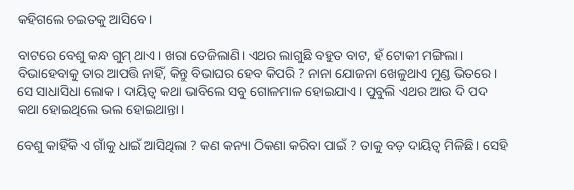କହିଗଲେ ଚଇତକୁ ଆସିବେ।

ବାଟରେ ବେଶୁ କନ୍ଧ ଗୁମ୍ ଥାଏ। ଖରା ତେଜିଲାଣି। ଏଥର ଲାଗୁଛି ବହୁତ ବାଟ, ହଁ ଟୋକୀ ମଙ୍ଗିଲା। ବିଭାହେବାକୁ ତାର ଆପତ୍ତି ନାହିଁ, କିନ୍ତୁ ବିଭାଘର ହେବ କିପରି ? ନାନା ଯୋଜନା ଖେଳୁଥାଏ ମୁଣ୍ଡ ଭିତରେ। ସେ ସାଧାସିଧା ଲୋକ। ଦାୟିତ୍ୱ କଥା ଭାବିଲେ ସବୁ ଗୋଳମାଳ ହୋଇଯାଏ। ପୁବୁଲି ଏଥର ଆଉ ଦି ପଦ କଥା ହୋଇଥିଲେ ଭଲ ହୋଇଥାନ୍ତା।

ବେଶୁ କାହିଁକି ଏ ଗାଁକୁ ଧାଇଁ ଆସିଥିଲା ? କଣ କନ୍ୟା ଠିକଣା କରିବା ପାଇଁ ? ତାକୁ ବଡ଼ ଦାୟିତ୍ୱ ମିଳିଛି। ସେହି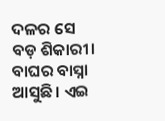ଦଳର ସେ ବଡ଼ ଶିକାରୀ। ବାଘର ବାସ୍ନା ଆସୁଛି। ଏଇ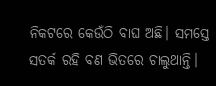ନିକଟରେ କେଉଁଠି ବାଘ ଅଛି। ସମସ୍ତେ ସତର୍କ ରହି ବଣ ଭିତରେ ଚାଲୁଥାନ୍ତି।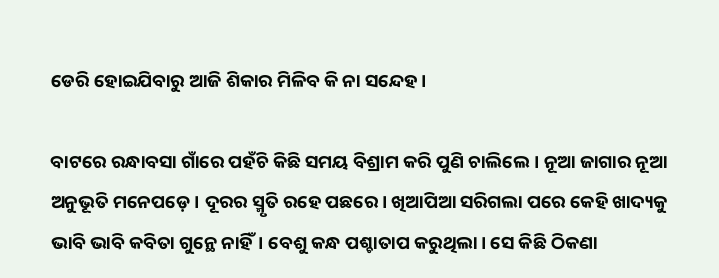ଡେରି ହୋଇଯିବାରୁ ଆଜି ଶିକାର ମିଳିବ କି ନା ସନ୍ଦେହ।

ବାଟରେ ରନ୍ଧାବସା ଗାଁରେ ପହଁଚି କିଛି ସମୟ ବିଶ୍ରାମ କରି ପୁଣି ଚାଲିଲେ। ନୂଆ ଜାଗାର ନୂଆ ଅନୁଭୂତି ମନେପଡ଼େ। ଦୂରର ସ୍ମୃତି ରହେ ପଛରେ। ଖିଆପିଆ ସରିଗଲା ପରେ କେହି ଖାଦ୍ୟକୁ ଭାବି ଭାବି କବିତା ଗୁନ୍ଥେ ନାହିଁ। ବେଶୁ କନ୍ଧ ପଶ୍ଚାତାପ କରୁଥିଲା। ସେ କିଛି ଠିକଣା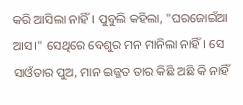କରି ଆସିଲା ନାହିଁ। ପୁବୁଲି କହିଲା, "ଘରଜୋଇଁଆ ଆସ।" ସେଥିରେ ବେଶୁର ମନ ମାନିଲା ନାହିଁ। ସେ ସାଓଁତାର ପୁଅ, ମାନ ଇଜ୍ଜତ ତାର କିଛି ଅଛି କି ନାହିଁ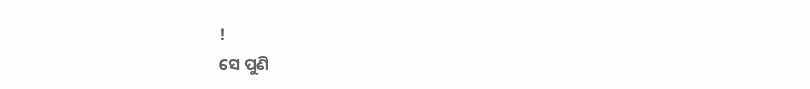!
ସେ ପୁଣି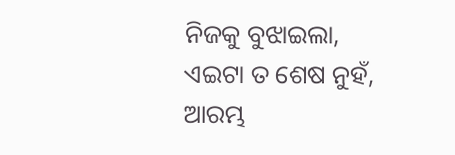ନିଜକୁ ବୁଝାଇଲା, ଏଇଟା ତ ଶେଷ ନୁହଁ, ଆରମ୍ଭ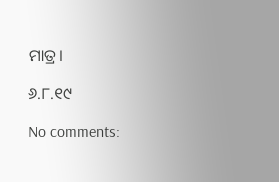ମାତ୍ର।

୬.୮.୧୯

No comments: